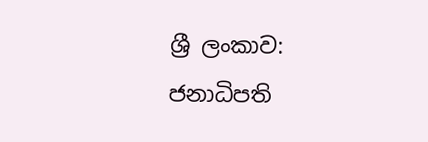ශ්‍රී ලංකාව: ජනාධිපති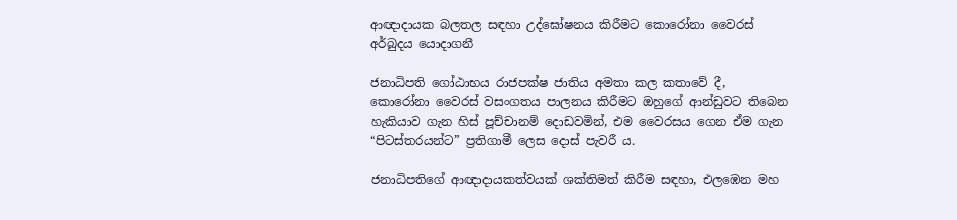ආඥාදායක බලතල සඳහා උද්ඝෝෂනය කිරීමට කොරෝනා වෛරස් අර්බුදය යොදාගනී

ජනාධිපති ගෝඨාභය රාජපක්ෂ ජාතිය අමතා කල කතාවේ දී, කොරෝනා වෛරස් වසංගතය පාලනය කිරීමට ඔහුගේ ආන්ඩුවට තිබෙන හැකියාව ගැන හිස් පූච්චානම් දොඩවමින්, එම වෛරසය ගෙන ඒම ගැන “පිටස්තරයන්ට” ප්‍රතිගාමී ලෙස දොස් පැවරී ය.

ජනාධිපතිගේ ආඥාදායකත්වයක් ශක්තිමත් කිරීම සඳහා, එලඹෙන මහ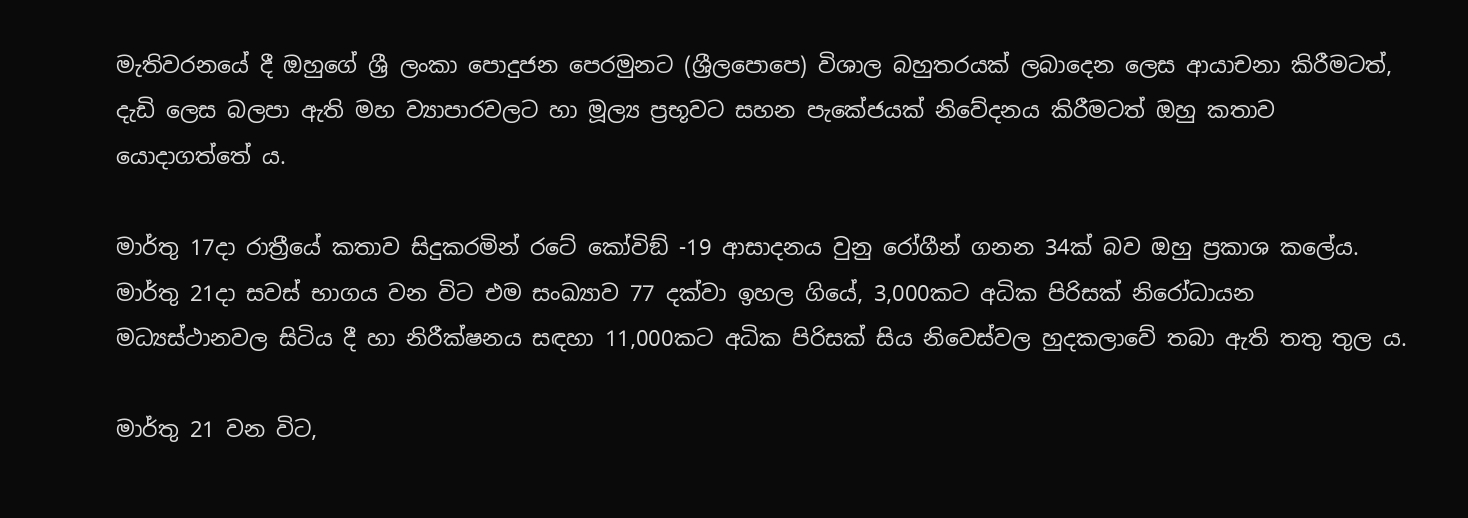මැතිවරනයේ දී ඔහුගේ ශ්‍රී ලංකා පොදුජන පෙරමුනට (ශ්‍රීලපොපෙ) විශාල බහුතරයක් ලබාදෙන ලෙස ආයාචනා කිරීමටත්, දැඩි ලෙස බලපා ඇති මහ ව්‍යාපාරවලට හා මූල්‍ය ප්‍රභූවට සහන පැකේජයක් නිවේදනය කිරීමටත් ඔහු කතාව යොදාගත්තේ ය.

මාර්තු 17දා රාත්‍රීයේ කතාව සිදුකරමින් රටේ කෝවිඞ් -19 ආසාදනය වුනු රෝගීන් ගනන 34ක් බව ඔහු ප්‍රකාශ කලේය. මාර්තු 21දා සවස් භාගය වන විට එම සංඛ්‍යාව 77 දක්වා ඉහල ගියේ, 3,000කට අධික පිරිසක් නිරෝධායන මධ්‍යස්ථානවල සිටිය දී හා නිරීක්ෂනය සඳහා 11,000කට අධික පිරිසක් සිය නිවෙස්වල හුදකලාවේ තබා ඇති තතු තුල ය.

මාර්තු 21 වන විට,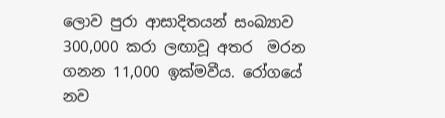ලොව පුරා ආසාදිතයන් සංඛ්‍යාව 300,000 කරා ලඟාවූ අතර  මරන ගනන 11,000 ඉක්මවීය. රෝගයේ නව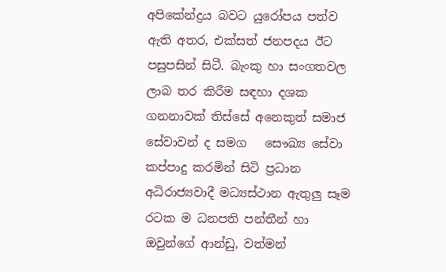අපිකේන්ද්‍රය බවට යුරෝපය පත්ව ඇති අතර, එක්සත් ජනපදය ඊට පසුපසින් සිටී. බැංකු හා සංගතවල ලාබ තර කිරීම සඳහා දශක ගනනාවක් තිස්සේ අනෙකුත් සමාජ සේවාවන් ද සමග   සෞඛ්‍ය සේවා කප්පාදු කරමින් සිටි ප්‍රධාන අධිරාජ්‍යවාදී මධ්‍යස්ථාන ඇතුලු සෑම රටක ම ධනපති පන්තීන් හා ඔවුන්ගේ ආන්ඩු, වත්මන්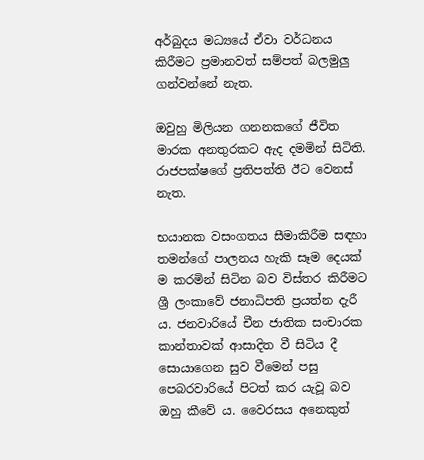අර්බුදය මධ්‍යයේ ඒවා වර්ධනය කිරීමට ප්‍රමානවත් සම්පත් බලමුලු ගන්වන්නේ නැත.

ඔවුහු මිලියන ගනනකගේ ජීවිත මාරක අනතුරකට ඇද දමමින් සිටිති. රාජපක්ෂගේ ප්‍රතිපත්ති ඊට වෙනස් නැත.

භයානක වසංගතය සීමාකිරීම සඳහා තමන්ගේ පාලනය හැකි සෑම දෙයක් ම කරමින් සිටින බව විස්තර කිරීමට ශ්‍රී ලංකාවේ ජනාධිපති ප්‍රයත්න දැරී ය. ජනවාරියේ චීන ජාතික සංචාරක කාන්තාවක් ආසාදිත වී සිටිය දී සොයාගෙන සුව වීමෙන් පසු පෙබරවාරියේ පිටත් කර යැවූ බව ඔහු කීවේ ය. වෛරසය අනෙකුත්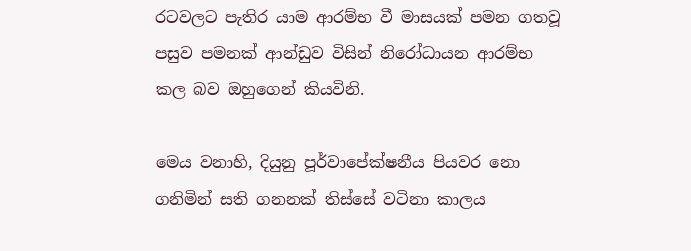රටවලට පැතිර යාම ආරම්භ වී මාසයක් පමන ගතවූ පසුව පමනක් ආන්ඩුව විසින් නිරෝධායන ආරම්භ කල බව ඔහුගෙන් කියවිනි.

මෙය වනාහි, දියුනු පූර්වාපේක්ෂනීය පියවර නො ගනිමින් සති ගනනක් තිස්සේ වටිනා කාලය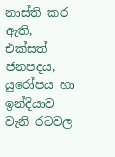නාස්ති කර ඇති, එක්සත් ජනපදය, යුරෝපය හා ඉන්දියාව වැනි රටවල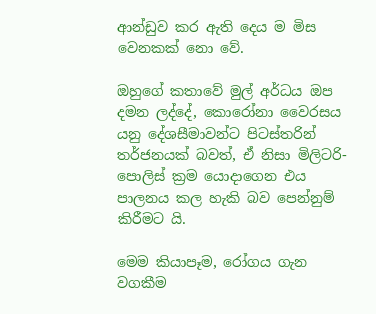ආන්ඩුව කර ඇති දෙය ම මිස වෙනකක් නො වේ.

ඔහුගේ කතාවේ මුල් අර්ධය ඔප දමන ලද්දේ, කොරෝනා වෛරසය යනු දේශසීමාවන්ට පිටස්තරින් තර්ජනයක් බවත්, ඒ නිසා මිලිටරි-පොලිස් ක්‍රම යොදාගෙන එය පාලනය කල හැකි බව පෙන්නුම් කිරීමට යි.

මෙම කියාපෑම, රෝගය ගැන වගකීම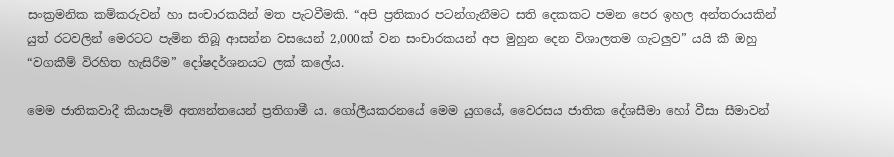සංක්‍රමනික කම්කරුවන් හා සංචාරකයින් මත පැටවීමකි. “අපි ප්‍රතිකාර පටන්ගැනීමට සති දෙකකට පමන පෙර ඉහල අන්තරායකින් යුත් රටවලින් මෙරටට පැමින තිබූ ආසන්න වසයෙන් 2,000ක් වන සංචාරකයන් අප මුහුන දෙන විශාලතම ගැටලුව” යයි කී ඔහු “වගකීම් විරහිත හැසිරීම” දෝෂදර්ශනයට ලක් කලේය.

මෙම ජාතිකවාදී කියාපෑම් අත්‍යන්තයෙන් ප්‍රතිගාමී ය. ගෝලීයකරනයේ මෙම යුගයේ, වෛරසය ජාතික දේශසීමා හෝ වීසා සීමාවන්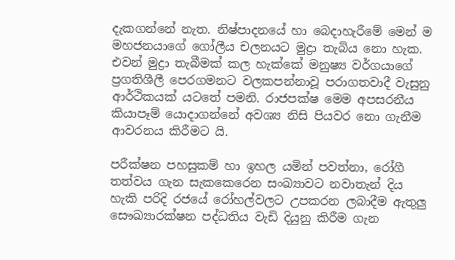දැකගන්නේ නැත. නිෂ්පාදනයේ හා බෙදාහැරීමේ මෙන් ම මහජනයාගේ ගෝලීය චලනයට මුද්‍රා තැබිය නො හැක. එවන් මුද්‍රා තැබීමක් කල හැක්කේ මනුෂ්‍ය වර්ගයාගේ   ප්‍රගතිශීලී පෙරගමනට වලකපන්නාවූ පරාගතවාදී වැසුනු ආර්ථිකයක් යටතේ පමනි. රාජපක්ෂ මෙම අපසරනීය කියාපෑම් යොදාගන්නේ අවශ්‍ය නිසි පියවර නො ගැනීම ආවරනය කිරීමට යි.

පරීක්ෂන පහසුකම් හා ඉහල යමින් පවත්නා, රෝගී තත්වය ගැන සැකකෙරෙන සංඛ්‍යාවට නවාතැන් දිය හැකි පරිදි රජයේ රෝහල්වලට උපකරන ලබාදීම ඇතුලු සෞඛ්‍යාරක්ෂන පද්ධතිය වැඩි දියුනු කිරීම ගැන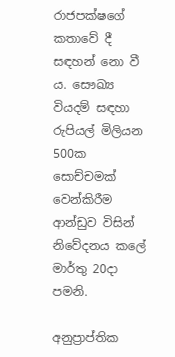රාජපක්ෂගේ කතාවේ දී සඳහන් නො වී ය. සෞඛ්‍ය වියදම් සඳහා රුපියල් මිලියන 500ක සොච්චමක් වෙන්කිරීම ආන්ඩුව විසින් නිවේදනය කලේ මාර්තු 20දා පමනි.

අනුප්‍රාප්තික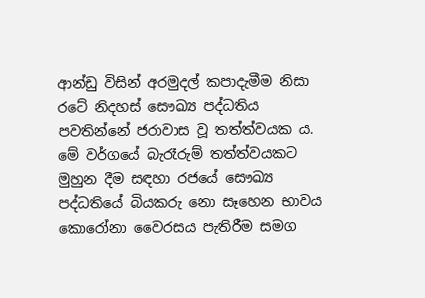ආන්ඩු විසින් අරමුදල් කපාදැමීම නිසා රටේ නිදහස් සෞඛ්‍ය පද්ධතිය පවතින්නේ ජරාවාස වූ තත්ත්වයක ය. මේ වර්ගයේ බැරෑරුම් තත්ත්වයකට මුහුන දීම සඳහා රජයේ සෞඛ්‍ය පද්ධතියේ බියකරු නො සෑහෙන භාවය කොරෝනා වෛරසය පැතිරීම සමග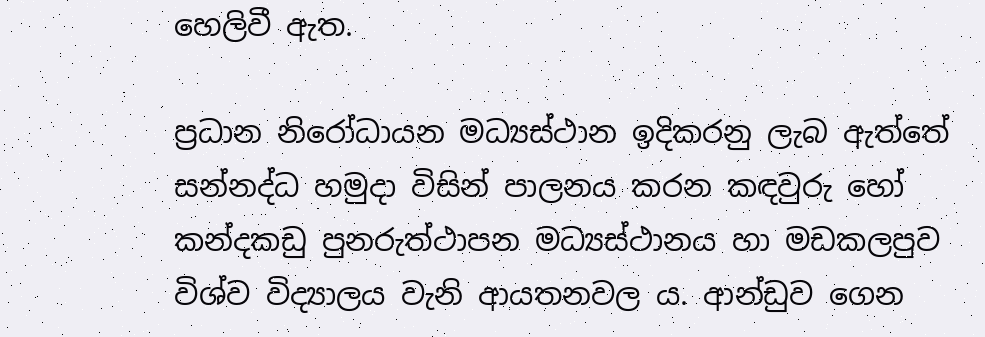හෙලිවී ඇත.

ප්‍රධාන නිරෝධායන මධ්‍යස්ථාන ඉදිකරනු ලැබ ඇත්තේ සන්නද්ධ හමුදා විසින් පාලනය කරන කඳවුරු හෝ කන්දකඩු පුනරුත්ථාපන මධ්‍යස්ථානය හා මඩකලපුව විශ්ව විද්‍යාලය වැනි ආයතනවල ය. ආන්ඩුව ගෙන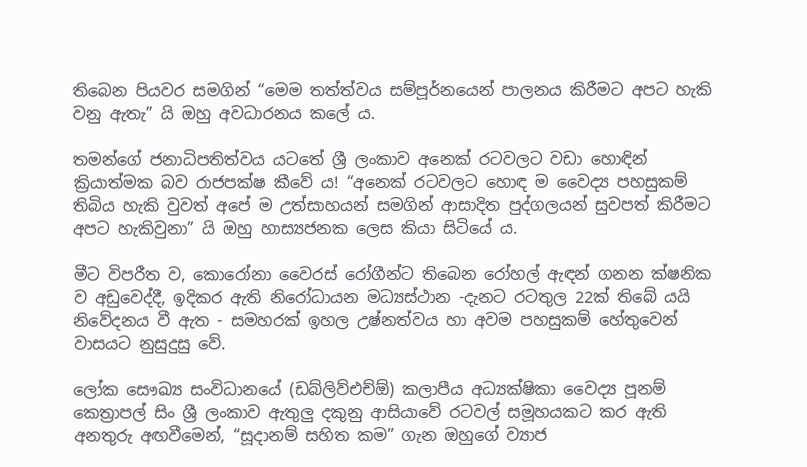තිබෙන පියවර සමගින් “මෙම තත්ත්වය සම්පූර්නයෙන් පාලනය කිරීමට අපට හැකි වනු ඇතැ” යි ඔහු අවධාරනය කලේ ය.

තමන්ගේ ජනාධිපතිත්වය යටතේ ශ්‍රී ලංකාව අනෙක් රටවලට වඩා හොඳින්    ක්‍රියාත්මක බව රාජපක්ෂ කීවේ ය! “අනෙක් රටවලට හොඳ ම වෛද්‍ය පහසුකම් තිබිය හැකි වුවත් අපේ ම උත්සාහයන් සමගින් ආසාදිත පුද්ගලයන් සුවපත් කිරීමට අපට හැකිවුනා” යි ඔහු හාස්‍යජනක ලෙස කියා සිටියේ ය.

මීට විපරීත ව, කොරෝනා වෛරස් රෝගීන්ට තිබෙන රෝහල් ඇඳන් ගනන ක්ෂනික ව අඩුවෙද්දී, ඉදිකර ඇති නිරෝධායන මධ්‍යස්ථාන -දැනට රටතුල 22ක් තිබේ යයි නිවේදනය වී ඇත - සමහරක් ඉහල උෂ්නත්වය හා අවම පහසුකම් හේතුවෙන් වාසයට නුසුදුසු වේ.

ලෝක සෞඛ්‍ය සංවිධානයේ (ඩබ්ලිව්එච්ඕ) කලාපීය අධ්‍යක්ෂිකා වෛද්‍ය පූනම් කෙත්‍රාපල් සිං ශ්‍රී ලංකාව ඇතුලු දකුනු ආසියාවේ රටවල් සමූහයකට කර ඇති අනතුරු අඟවීමෙන්, “සූදානම් සහිත කම” ගැන ඔහුගේ ව්‍යාජ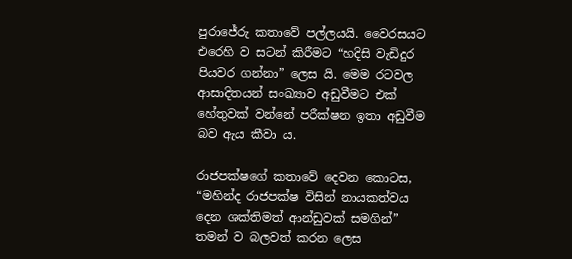පුරාජේරු කතාවේ පල්ලයයි. වෛරසයට එරෙහි ව සටන් කිරීමට “හදිසි වැඩිදුර පියවර ගන්නා” ලෙස යි. මෙම රටවල ආසාදිතයන් සංඛ්‍යාව අඩුවීමට එක් හේතුවක් වන්නේ පරීක්ෂන ඉතා අඩුවීම බව ඇය කීවා ය.

රාජපක්ෂගේ කතාවේ දෙවන කොටස, “මහින්ද රාජපක්ෂ විසින් නායකත්වය දෙන ශක්තිමත් ආන්ඩුවක් සමගින්” තමන් ව බලවත් කරන ලෙස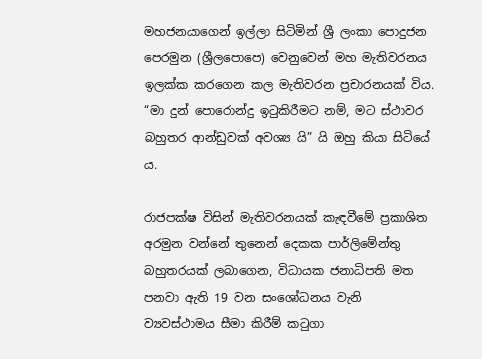මහජනයාගෙන් ඉල්ලා සිටිමින් ශ්‍රී ලංකා පොදුජන පෙරමුන (ශ්‍රීලපොපෙ) වෙනුවෙන් මහ මැතිවරනය ඉලක්ක කරගෙන කල මැතිවරන ප්‍රචාරනයක් විය.  “මා දුන් පොරොන්දු ඉටුකිරීමට නම්, මට ස්ථාවර බහුතර ආන්ඩුවක් අවශ්‍ය යි” යි ඔහු කියා සිටියේ ය.

රාජපක්ෂ විසින් මැතිවරනයක් කැඳවීමේ ප්‍රකාශිත අරමුන වන්නේ තුනෙන් දෙකක පාර්ලිමේන්තු බහුතරයක් ලබාගෙන, විධායක ජනාධිපති මත පනවා ඇති 19 වන සංශෝධනය වැනි ව්‍යවස්ථාමය සීමා කිරීම් කටුගා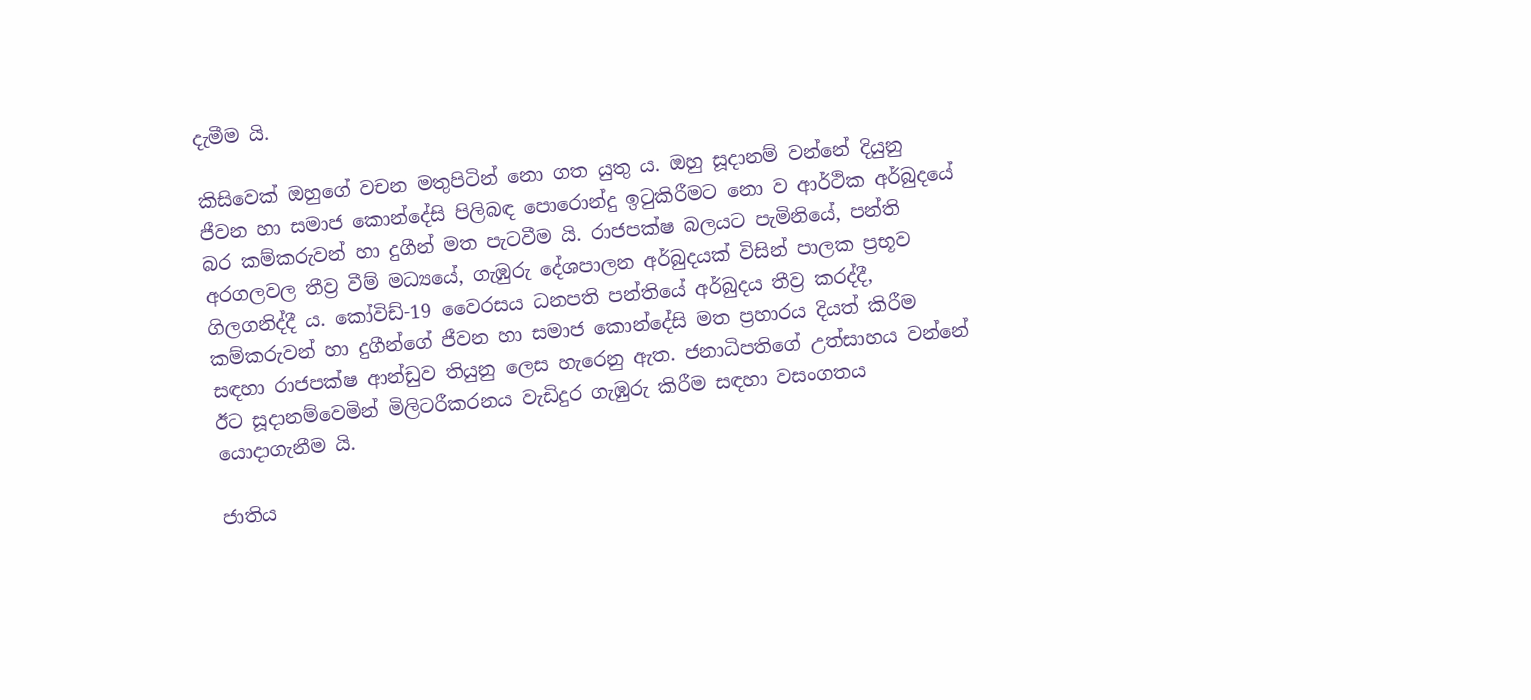දැමීම යි.

කිසිවෙක් ඔහුගේ වචන මතුපිටින් නො ගත යුතු ය. ඔහු සූදානම් වන්නේ දියුනු ජීවන හා සමාජ කොන්දේසි පිලිබඳ පොරොන්දු ඉටුකිරීමට නො ව ආර්ථික අර්බුදයේ බර කම්කරුවන් හා දුගීන් මත පැටවීම යි. රාජපක්ෂ බලයට පැමිනියේ, පන්ති අරගලවල තීව්‍ර වීම් මධ්‍යයේ, ගැඹුරු දේශපාලන අර්බුදයක් විසින් පාලක ප්‍රභූව ගිලගනිද්දී ය. කෝවිඩ්-19 වෛරසය ධනපති පන්තියේ අර්බුදය තීව්‍ර කරද්දී, කම්කරුවන් හා දුගීන්ගේ ජීවන හා සමාජ කොන්දේසි මත ප්‍රහාරය දියත් කිරීම සඳහා රාජපක්ෂ ආන්ඩුව තියුනු ලෙස හැරෙනු ඇත. ජනාධිපතිගේ උත්සාහය වන්නේ ඊට සූදානම්වෙමින් මිලිටරීකරනය වැඩිදුර ගැඹුරු කිරීම සඳහා වසංගතය යොදාගැනීම යි.

ජාතිය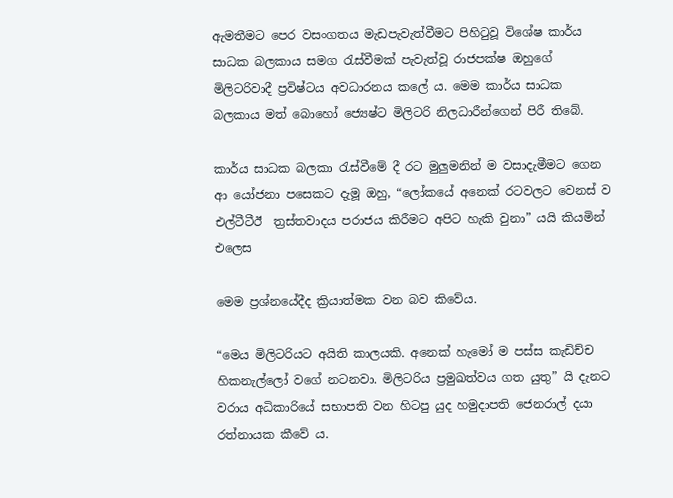ඇමතීමට පෙර වසංගතය මැඩපැවැත්වීමට පිහිටුවූ විශේෂ කාර්ය සාධක බලකාය සමග රැස්වීමක් පැවැත්වූ රාජපක්ෂ ඔහුගේ මිලිටරිවාදී ප්‍රවිෂ්ටය අවධාරනය කලේ ය. මෙම කාර්ය සාධක බලකාය මත් බොහෝ ජ්‍යෙෂ්ට මිලිටරි නිලධාරීන්ගෙන් පිරී තිබේ.

කාර්ය සාධක බලකා රැස්වීමේ දී රට මුලුමනින් ම වසාදැමීමට ගෙන ආ යෝජනා පසෙකට දැමූ ඔහු, “ලෝකයේ අනෙක් රටවලට වෙනස් ව එල්ටීටීඊ  ත්‍රස්තවාදය පරාජය කිරීමට අපිට හැකි වුනා” යයි කියමින්  එලෙස

මෙම ප්‍රශ්නයේදීද ක්‍රියාත්මක වන බව කිවේය.

“මෙය මිලිටරියට අයිති කාලයකි. අනෙක් හැමෝ ම පස්ස කැඩිච්ච හිකනැල්ලෝ වගේ නටනවා. මිලිටරිය ප්‍රමුඛත්වය ගත යුතු” යි දැනට වරාය අධිකාරියේ සභාපති වන හිටපු යුද හමුදාපති ජෙනරාල් දයා රත්නායක කීවේ ය.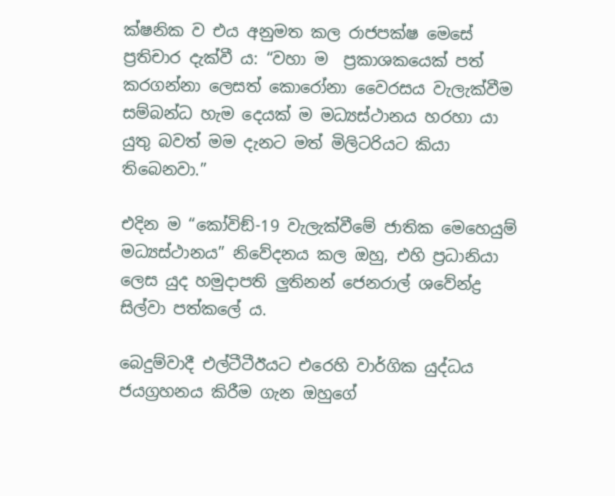ක්ෂනික ව එය අනුමත කල රාජපක්ෂ මෙසේ ප්‍රතිචාර දැක්වී ය: “වහා ම  ප්‍රකාශකයෙක් පත් කරගන්නා ලෙසත් කොරෝනා වෛරසය වැලැක්වීම සම්බන්ධ හැම දෙයක් ම මධ්‍යස්ථානය හරහා යා යුතු බවත් මම දැනට මත් මිලිටරියට කියා තිබෙනවා.”

එදින ම “කෝවිඞ්-19 වැලැක්වීමේ ජාතික මෙහෙයුම් මධ්‍යස්ථානය” නිවේදනය කල ඔහු, එහි ප්‍රධානියා ලෙස යුද හමුදාපති ලුතිනන් ජෙනරාල් ශවේන්ද්‍ර සිල්වා පත්කලේ ය.

බෙදුම්වාදී එල්ටීටීඊයට එරෙහි වාර්ගික යුද්ධය ජයග්‍රහනය කිරීම ගැන ඔහුගේ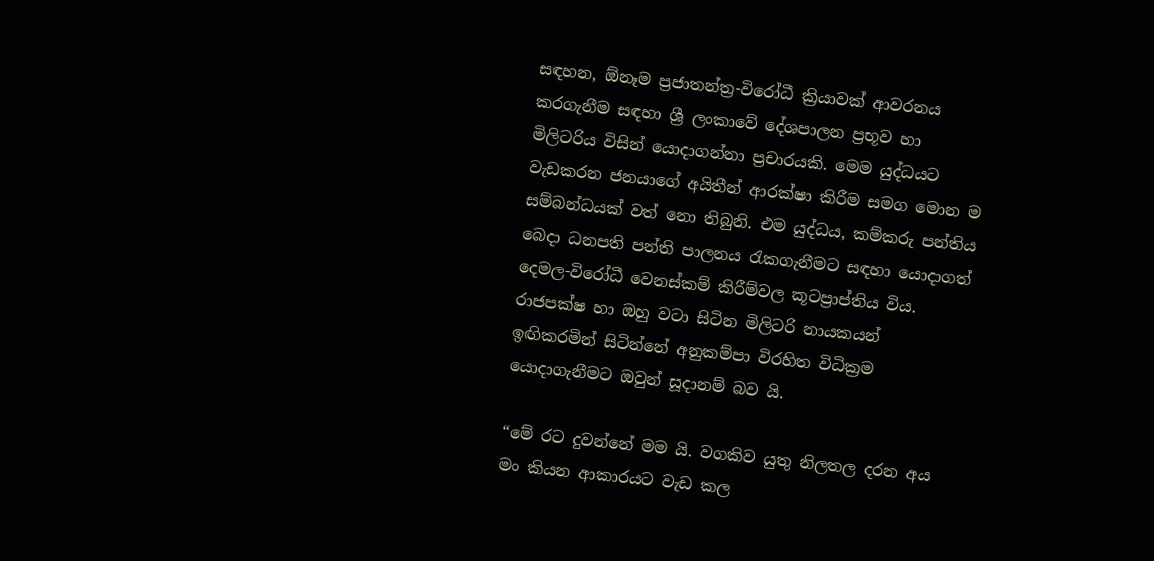සඳහන, ඕනෑම ප්‍රජාතන්ත්‍ර-විරෝධී ක්‍රියාවක් ආවරනය කරගැනීම සඳහා ශ්‍රී ලංකාවේ දේශපාලන ප්‍රභූව හා මිලිටරිය විසින් යොදාගන්නා ප්‍රචාරයකි. මෙම යුද්ධයට වැඩකරන ජනයාගේ අයිතීන් ආරක්ෂා කිරීම සමග මොන ම සම්බන්ධයක් වත් නො තිබුනි. එම යුද්ධය, කම්කරු පන්තිය බෙදා ධනපති පන්ති පාලනය රැකගැනීමට සඳහා යොදාගත් දෙමල-විරෝධී වෙනස්කම් කිරීම්වල කූටප්‍රාප්තිය විය. රාජපක්ෂ හා ඔහු වටා සිටින මිලිටරි නායකයන් ඉඟිකරමින් සිටින්නේ අනුකම්පා විරහිත විධික්‍රම යොදාගැනීමට ඔවුන් සූදානම් බව යි.

“මේ රට දුවන්නේ මම යි. වගකිව යුතු නිලතල දරන අය මං කියන ආකාරයට වැඩ කල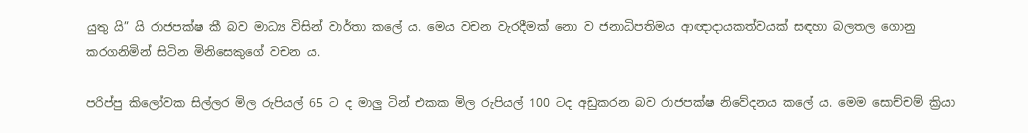යුතු යි” යි රාජපක්ෂ කී බව මාධ්‍ය විසින් වාර්තා කලේ ය. මෙය වචන වැරදීමක් නො ව ජනාධිපතිමය ආඥාදායකත්වයක් සඳහා බලතල ගොනු කරගනිමින් සිටින මිනිසෙකුගේ වචන ය.

පරිප්පු කිලෝවක සිල්ලර මිල රුපියල් 65 ට ද මාලු ටින් එකක මිල රුපියල් 100 ටද අඩුකරන බව රාජපක්ෂ නිවේදනය කලේ ය. මෙම සොච්චම් ක්‍රියා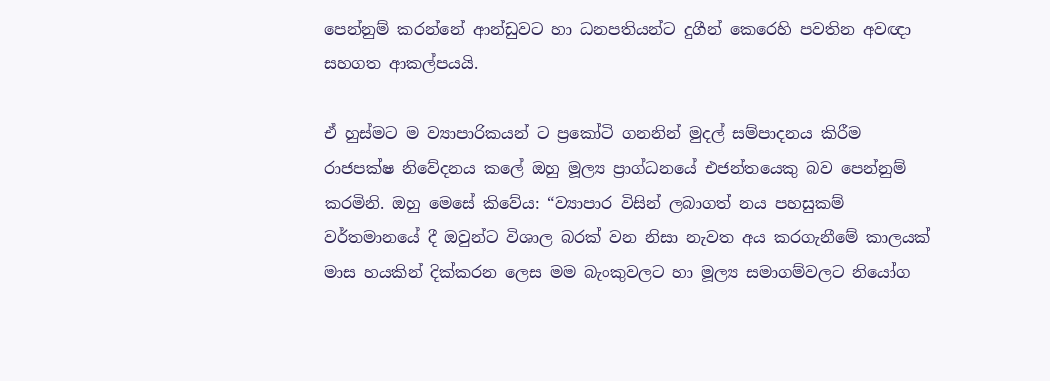පෙන්නුම් කරන්නේ ආන්ඩුවට හා ධනපතියන්ට දුගීන් කෙරෙහි පවතින අවඥා සහගත ආකල්පයයි.

ඒ හුස්මට ම ව්‍යාපාරිකයන් ට ප්‍රකෝටි ගනනින් මුදල් සම්පාදනය කිරීම රාජපක්ෂ නිවේදනය කලේ ඔහු මූල්‍ය ප්‍රාග්ධනයේ එජන්තයෙකු බව පෙන්නුම් කරමිනි. ඔහු මෙසේ කිවේය: “ව්‍යාපාර විසින් ලබාගත් නය පහසුකම් වර්තමානයේ දී ඔවුන්ට විශාල බරක් වන නිසා නැවත අය කරගැනීමේ කාලයක් මාස හයකින් දික්කරන ලෙස මම බැංකුවලට හා මූල්‍ය සමාගම්වලට නියෝග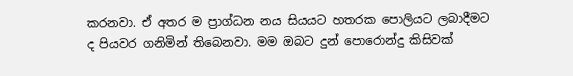කරනවා. ඒ අතර ම ප්‍රාග්ධන නය සියයට හතරක පොලියට ලබාදීමට ද පියවර ගනිමින් තිබෙනවා. මම ඔබට දුන් පොරොන්දු කිසිවක්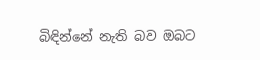බිඳින්නේ නැති බව ඔබට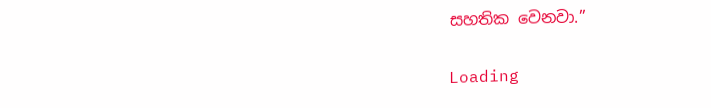සහතික වෙනවා.”

Loading